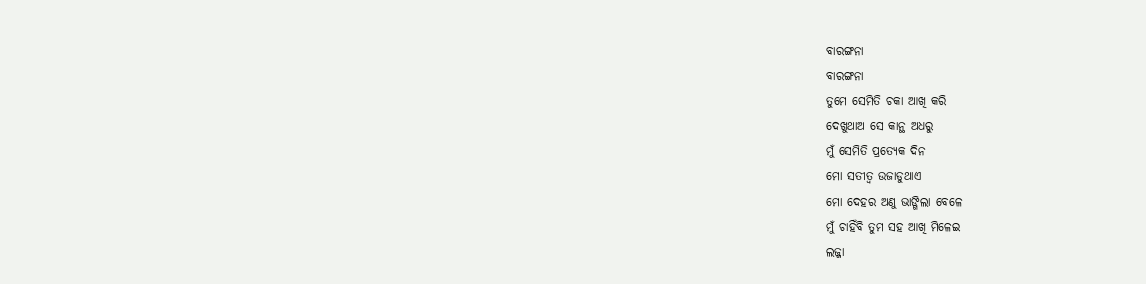ବାରଙ୍ଗନା
ବାରଙ୍ଗନା
ତୁମେ ସେମିତି ଚକା ଆଖି କରି
ଦେଖୁଥାଅ ସେ କାନ୍ଥ ଅଧରୁ
ମୁଁ ସେମିତି ପ୍ରତ୍ୟେକ ଦିନ
ମୋ ସତୀତ୍ଵ ଉଜାଡୁଥାଏ
ମୋ ଦେହର ଅଣୁ ଭାଙ୍ଗିଲା ବେଳେ
ମୁଁ ଚାହିଁବି ତୁମ ସହ ଆଖି ମିଳେଇ
ଲଜ୍ଜା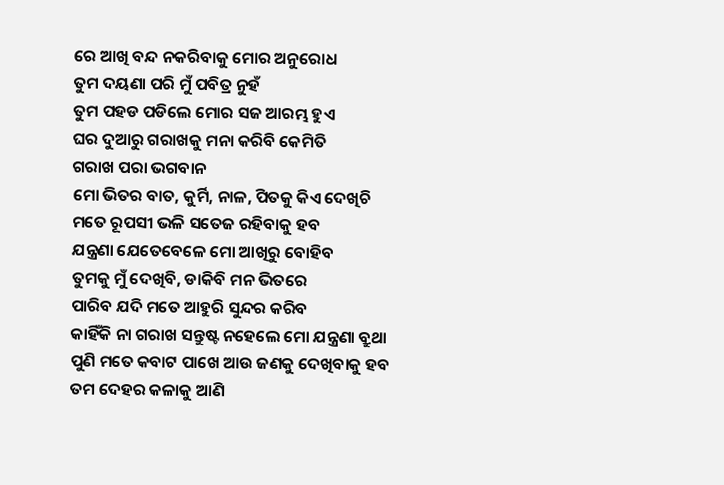ରେ ଆଖି ବନ୍ଦ ନକରିବାକୁ ମୋର ଅନୁରୋଧ
ତୁମ ଦୟଣା ପରି ମୁଁ ପବିତ୍ର ନୁହଁ
ତୁମ ପହଡ ପଡିଲେ ମୋର ସଜ ଆରମ୍ଭ ହୁଏ
ଘର ଦୁଆରୁ ଗରାଖକୁ ମନା କରିବି କେମିତି
ଗରାଖ ପରା ଭଗବାନ
ମୋ ଭିତର ବାତ, କୁର୍ମି, ନାଳ, ପିତକୁ କିଏ ଦେଖିଚି
ମତେ ରୂପସୀ ଭଳି ସତେଜ ରହିବାକୁ ହବ
ଯନ୍ତ୍ରଣା ଯେତେବେଳେ ମୋ ଆଖିରୁ ବୋହିବ
ତୁମକୁ ମୁଁ ଦେଖିବି, ଡାକିବି ମନ ଭିତରେ
ପାରିବ ଯଦି ମତେ ଆହୁରି ସୁନ୍ଦର କରିବ
କାହିଁକି ନା ଗରାଖ ସନ୍ତୁଷ୍ଟ ନହେଲେ ମୋ ଯନ୍ତ୍ରଣା ବ୍ରୁଥା
ପୁଣି ମତେ କବାଟ ପାଖେ ଆଉ ଜଣକୁ ଦେଖିବାକୁ ହବ
ତମ ଦେହର କଳାକୁ ଆଣି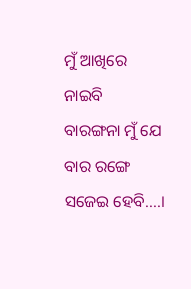ମୁଁ ଆଖିରେ ନାଇବି
ବାରଙ୍ଗନା ମୁଁ ଯେ ବାର ରଙ୍ଗେ ସଜେଇ ହେବି....।